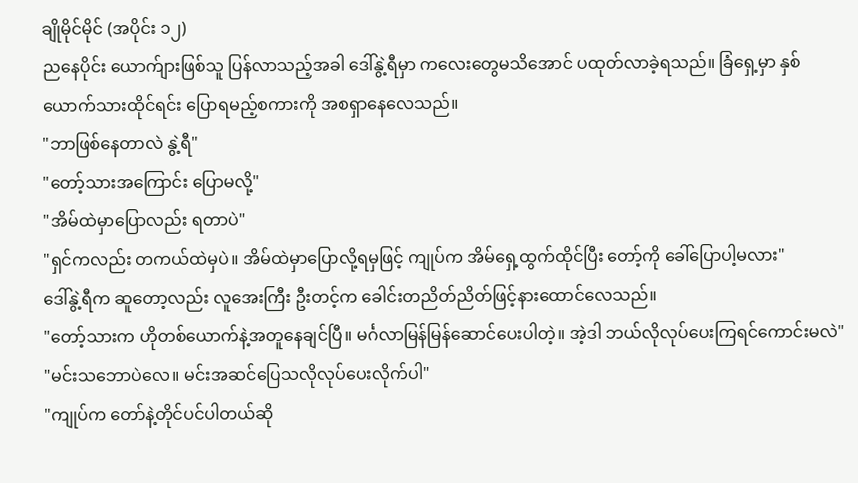ချိုမိုင်မိုင် (အပိုင်း ၁၂)
ညနေပိုင်း ယောက်ျားဖြစ်သူ ပြန်လာသည့်အခါ ဒေါ်နွဲ့ရီမှာ ကလေးတွေမသိအောင် ပထုတ်လာခဲ့ရသည်။ ခြံရှေ့မှာ နှစ်ယောက်သားထိုင်ရင်း ပြောရမည့်စကားကို အစရှာနေလေသည်။
"ဘာဖြစ်နေတာလဲ နွဲ့ရီ"
"တော့်သားအကြောင်း ပြောမလို့"
"အိမ်ထဲမှာပြောလည်း ရတာပဲ"
"ရှင်ကလည်း တကယ်ထဲမှပဲ။ အိမ်ထဲမှာပြောလို့ရမှဖြင့် ကျုပ်က အိမ်ရှေ့ထွက်ထိုင်ပြီး တော့်ကို ခေါ်ပြောပါ့မလား"
ဒေါ်နွဲ့ရီက ဆူတော့လည်း လူအေးကြီး ဦးတင့်က ခေါင်းတညိတ်ညိတ်ဖြင့်နားထောင်လေသည်။
"တော့်သားက ဟိုတစ်ယောက်နဲ့အတူနေချင်ပြီ။ မင်္ဂလာမြန်မြန်ဆောင်ပေးပါတဲ့။ အဲ့ဒါ ဘယ်လိုလုပ်ပေးကြရင်ကောင်းမလဲ"
"မင်းသဘောပဲလေ။ မင်းအဆင်ပြေသလိုလုပ်ပေးလိုက်ပါ"
"ကျုပ်က တော်နဲ့တိုင်ပင်ပါတယ်ဆို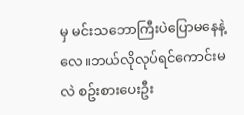မှ မင်းသဘောကြီးပဲပြောမနေနဲ့လေ။ဘယ်လိုလုပ်ရင်ကောင်းမလဲ စဥ်းစားပေးဦး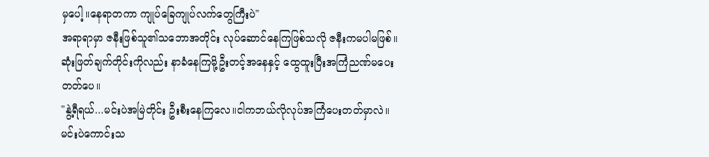မှပေါ့။နေရာတကာ ကျုပ်ခြေကျုပ်လက်တွေကြီးပဲ"
အရာရာမှာ ဇနီးဖြစ်သူ၏သဘောအတိုင်း လုပ်ဆောင်နေကြဖြစ်သလို ဇနီးကမပါမဖြစ်။ဆုံးဖြတ်ချက်တိုင်းကိုလည်း နာခံနေကြမို့ဦးတင့်အနေနှင့် ထွေထူးပြီးအကြံညဏ်မပေးတတ်ပေ။
"နွဲ့ရီရယ်...မင်းပဲအမြဲတိုင်း ဦးစီးနေကြလေ။ငါကဘယ်လိုလုပ်အကြံပေးတတ်မှာလဲ။မင်းပဲကောင်းသ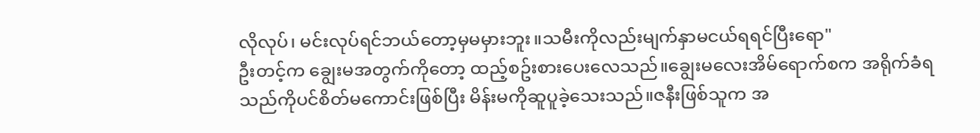လိုလုပ်၊ မင်းလုပ်ရင်ဘယ်တော့မှမမှားဘူး။သမီးကိုလည်းမျက်နှာမငယ်ရရင်ပြီးရော"
ဦးတင့်က ချွေးမအတွက်ကိုတော့ ထည့်စဥ်းစားပေးလေသည်။ချွေးမလေးအိမ်ရောက်စက အရိုက်ခံရသည်ကိုပင်စိတ်မကောင်းဖြစ်ပြီး မိန်းမကိုဆူပူခဲ့သေးသည်။ဇနီးဖြစ်သူက အ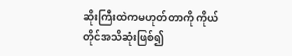ဆိုးကြီးထဲကမဟုတ်တာကို ကိုယ်တိုင်အသိဆုံးဖြစ်၍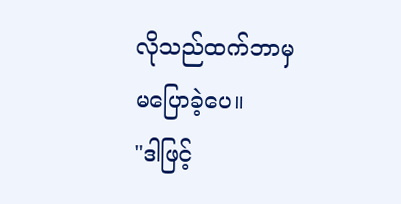လိုသည်ထက်ဘာမှ မပြောခဲ့ပေ။
"ဒါဖြင့်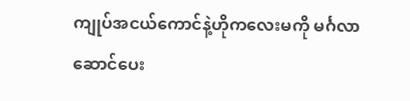ကျုပ်အငယ်ကောင်နဲ့ဟိုကလေးမကို မင်္ဂလာဆောင်ပေး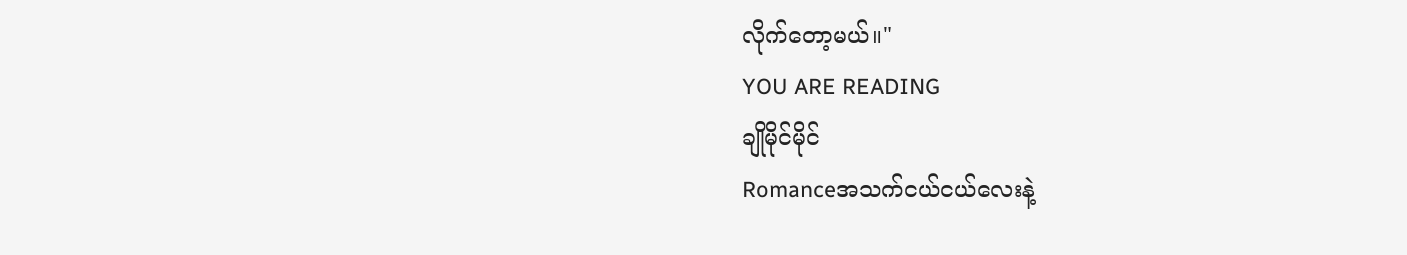လိုက်တော့မယ်။"
YOU ARE READING
ချိုမိုင်မိုင်
Romanceအသက်ငယ်ငယ်လေးနဲ့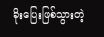ခိုးပြေးဖြစ်သွားတဲ့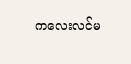ကလေးလင်မ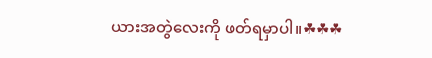ယားအတွဲလေးကို ဖတ်ရမှာပါ။☘☘☘